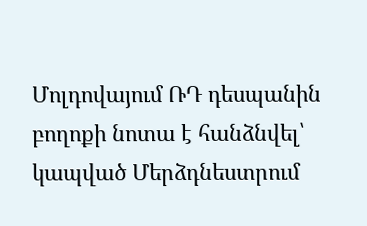Մոլդովայում ՌԴ դեսպանին բողոքի նոտա է հանձնվել՝ կապված Մերձդնեստրում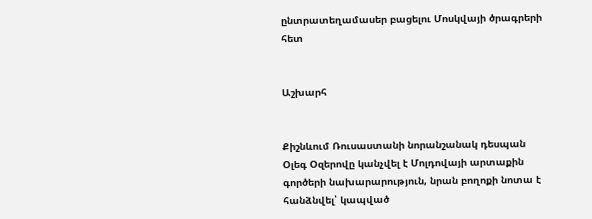ընտրատեղամասեր բացելու Մոսկվայի ծրագրերի հետ


Աշխարհ


Քիշնևում Ռուսաստանի նորանշանակ դեսպան Օլեգ Օզերովը կանչվել է Մոլդովայի արտաքին գործերի նախարարություն, նրան բողոքի նոտա է հանձնվել՝ կապված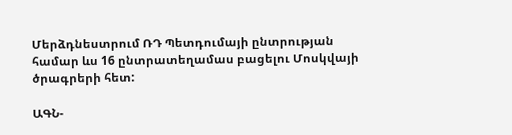Մերձդնեստրում ՌԴ Պետդումայի ընտրության համար ևս 16 ընտրատեղամաս բացելու Մոսկվայի ծրագրերի հետ:

ԱԳՆ-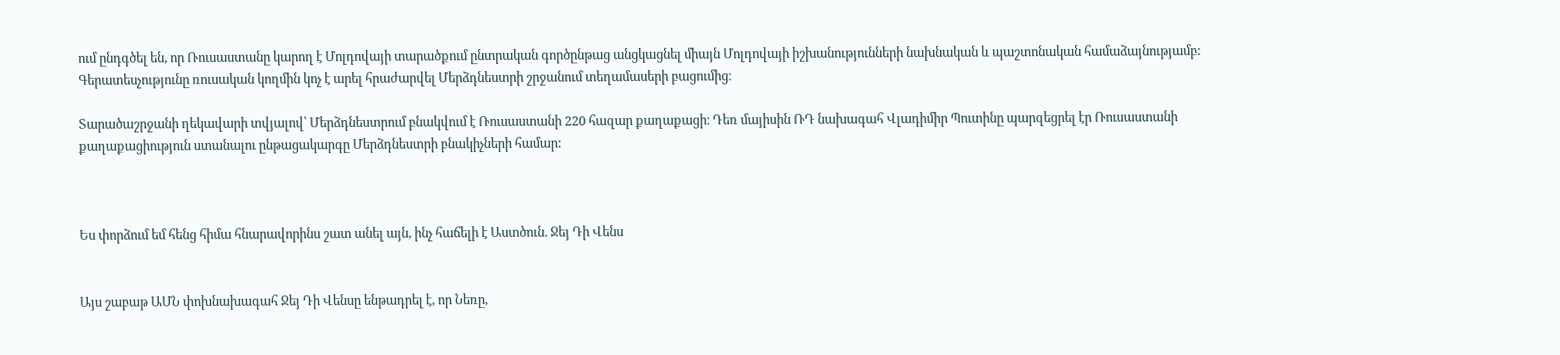ում ընդգծել են, որ Ռուսաստանը կարող է Մոլդովայի տարածքում ընտրական գործընթաց անցկացնել միայն Մոլդովայի իշխանությունների նախնական և պաշտոնական համաձայնությամբ: Գերատեսչությունը ռուսական կողմին կոչ է արել հրաժարվել Մերձդնեստրի շրջանում տեղամասերի բացումից։

Տարածաշրջանի ղեկավարի տվյալով՝ Մերձդնեստրում բնակվում է Ռուսաստանի 220 հազար քաղաքացի։ Դեռ մայիսին ՌԴ նախագահ Վլադիմիր Պուտինը պարզեցրել էր Ռուսաստանի քաղաքացիություն ստանալու ընթացակարգը Մերձդնեստրի բնակիչների համար:



Ես փորձում եմ հենց հիմա հնարավորինս շատ անել այն, ինչ հաճելի է Աստծուն. Ջեյ Դի Վենս


Այս շաբաթ ԱՄՆ փոխնախագահ Ջեյ Դի Վենսը ենթադրել է, որ Նեռը,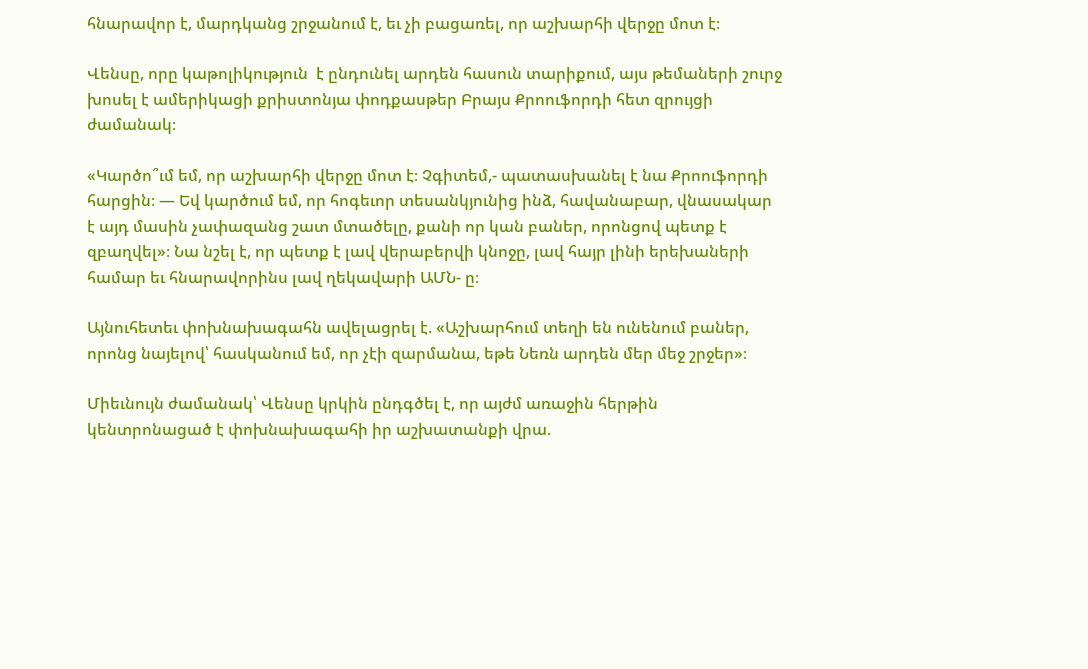հնարավոր է, մարդկանց շրջանում է, եւ չի բացառել, որ աշխարհի վերջը մոտ է։

Վենսը, որը կաթոլիկություն  է ընդունել արդեն հասուն տարիքում, այս թեմաների շուրջ խոսել է ամերիկացի քրիստոնյա փոդքասթեր Բրայս Քրոուֆորդի հետ զրույցի ժամանակ։

«Կարծո՞ւմ եմ, որ աշխարհի վերջը մոտ է։ Չգիտեմ,- պատասխանել է նա Քրոուֆորդի հարցին։ — Եվ կարծում եմ, որ հոգեւոր տեսանկյունից ինձ, հավանաբար, վնասակար է այդ մասին չափազանց շատ մտածելը, քանի որ կան բաներ, որոնցով պետք է զբաղվել»։ Նա նշել է, որ պետք է լավ վերաբերվի կնոջը, լավ հայր լինի երեխաների համար եւ հնարավորինս լավ ղեկավարի ԱՄՆ- ը։

Այնուհետեւ փոխնախագահն ավելացրել է. «Աշխարհում տեղի են ունենում բաներ, որոնց նայելով՝ հասկանում եմ, որ չէի զարմանա, եթե Նեռն արդեն մեր մեջ շրջեր»։

Միեւնույն ժամանակ՝ Վենսը կրկին ընդգծել է, որ այժմ առաջին հերթին կենտրոնացած է փոխնախագահի իր աշխատանքի վրա.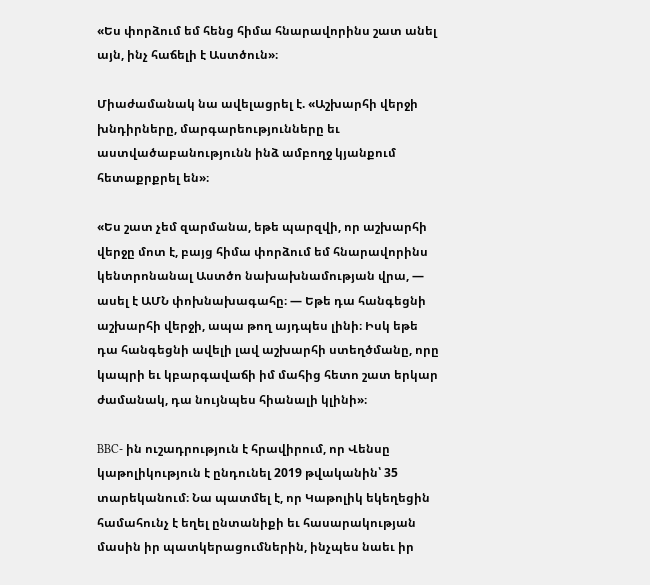«Ես փորձում եմ հենց հիմա հնարավորինս շատ անել այն, ինչ հաճելի է Աստծուն»։

Միաժամանակ նա ավելացրել է. «Աշխարհի վերջի խնդիրները, մարգարեությունները եւ աստվածաբանությունն ինձ ամբողջ կյանքում հետաքրքրել են»։

«Ես շատ չեմ զարմանա, եթե պարզվի, որ աշխարհի վերջը մոտ է, բայց հիմա փորձում եմ հնարավորինս կենտրոնանալ Աստծո նախախնամության վրա, — ասել է ԱՄՆ փոխնախագահը։ — Եթե դա հանգեցնի աշխարհի վերջի, ապա թող այդպես լինի։ Իսկ եթե դա հանգեցնի ավելի լավ աշխարհի ստեղծմանը, որը կապրի եւ կբարգավաճի իմ մահից հետո շատ երկար ժամանակ, դա նույնպես հիանալի կլինի»։

BBC- ին ուշադրություն է հրավիրում, որ Վենսը կաթոլիկություն է ընդունել 2019 թվականին՝ 35 տարեկանում։ Նա պատմել է, որ Կաթոլիկ եկեղեցին համահունչ է եղել ընտանիքի եւ հասարակության մասին իր պատկերացումներին, ինչպես նաեւ իր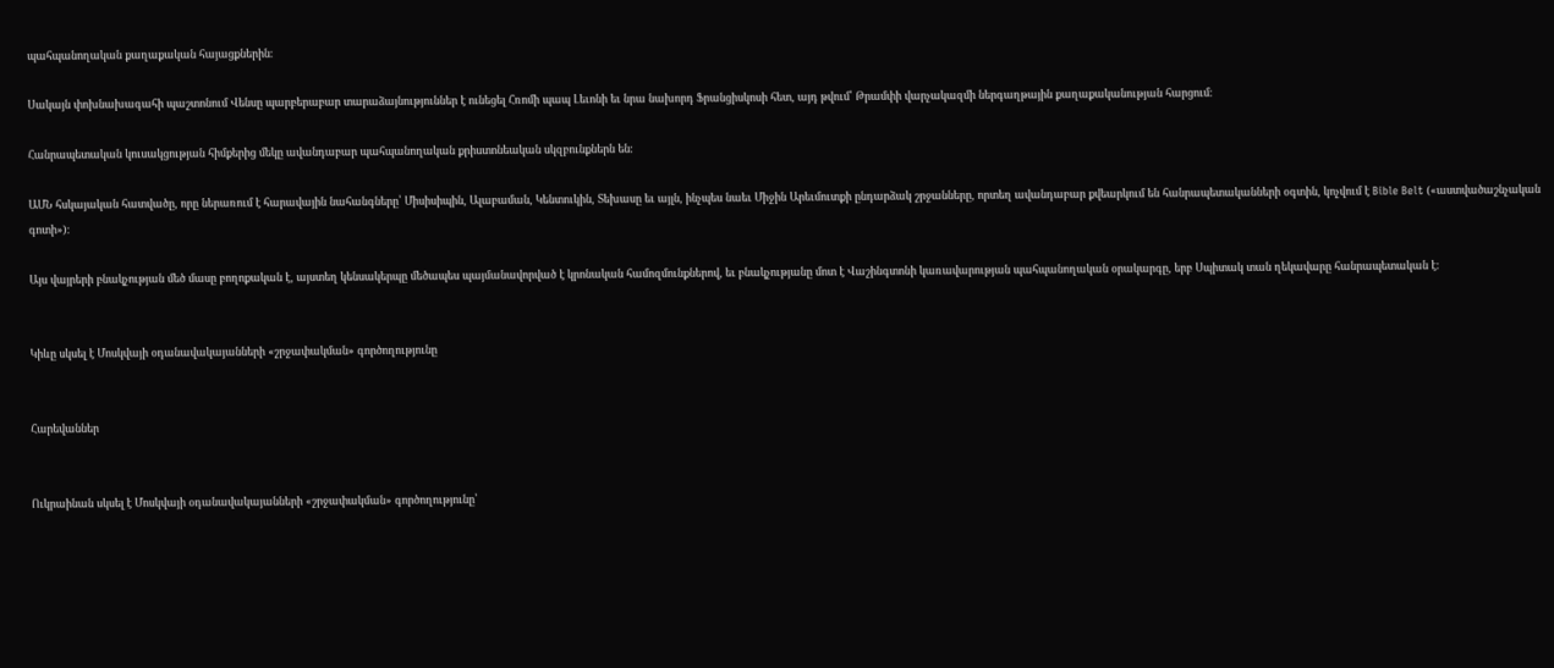պահպանողական քաղաքական հայացքներին։

Սակայն փոխնախագահի պաշտոնում Վենսը պարբերաբար տարաձայնություններ է ունեցել Հռոմի պապ Լեւոնի եւ նրա նախորդ Ֆրանցիսկոսի հետ, այդ թվում՝ Թրամփի վարչակազմի ներգաղթային քաղաքականության հարցում։

Հանրապետական կուսակցության հիմքերից մեկը ավանդաբար պահպանողական քրիստոնեական սկզբունքներն են։

ԱՄՆ հսկայական հատվածը, որը ներառում է հարավային նահանգները՝ Միսիսիպին, Ալաբաման, Կենտուկին, Տեխասը եւ այլն, ինչպես նաեւ Միջին Արեւմուտքի ընդարձակ շրջանները, որտեղ ավանդաբար քվեարկում են հանրապետականների օգտին, կոչվում է Bible Belt («աստվածաշնչական գոտի»)։

Այս վայրերի բնակչության մեծ մասը բողոքական է, այստեղ կենսակերպը մեծապես պայմանավորված է կրոնական համոզմունքներով, եւ բնակչությանը մոտ է Վաշինգտոնի կառավարության պահպանողական օրակարգը, երբ Սպիտակ տան ղեկավարը հանրապետական է։


Կիևը սկսել է Մոսկվայի օդանավակայանների «շրջափակման» գործողությունը


Հարեվաններ


Ուկրաինան սկսել է Մոսկվայի օդանավակայանների «շրջափակման» գործողությունը՝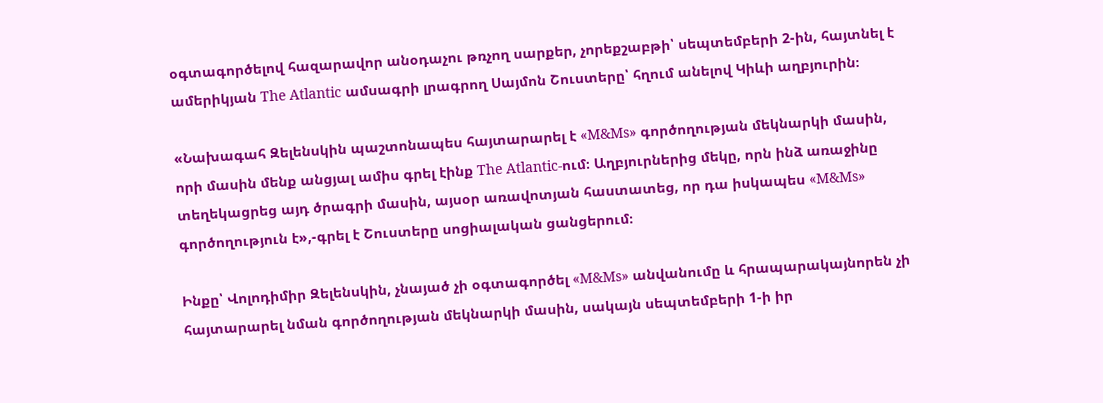օգտագործելով հազարավոր անօդաչու թռչող սարքեր, չորեքշաբթի՝ սեպտեմբերի 2-ին, հայտնել է ամերիկյան The Atlantic ամսագրի լրագրող Սայմոն Շուստերը՝ հղում անելով Կիևի աղբյուրին։

«Նախագահ Զելենսկին պաշտոնապես հայտարարել է «M&Ms» գործողության մեկնարկի մասին, որի մասին մենք անցյալ ամիս գրել էինք The Atlantic-ում։ Աղբյուրներից մեկը, որն ինձ առաջինը տեղեկացրեց այդ ծրագրի մասին, այսօր առավոտյան հաստատեց, որ դա իսկապես «M&Ms» գործողություն է»,-գրել է Շուստերը սոցիալական ցանցերում։

Ինքը՝ Վոլոդիմիր Զելենսկին, չնայած չի օգտագործել «M&Ms» անվանումը և հրապարակայնորեն չի հայտարարել նման գործողության մեկնարկի մասին, սակայն սեպտեմբերի 1-ի իր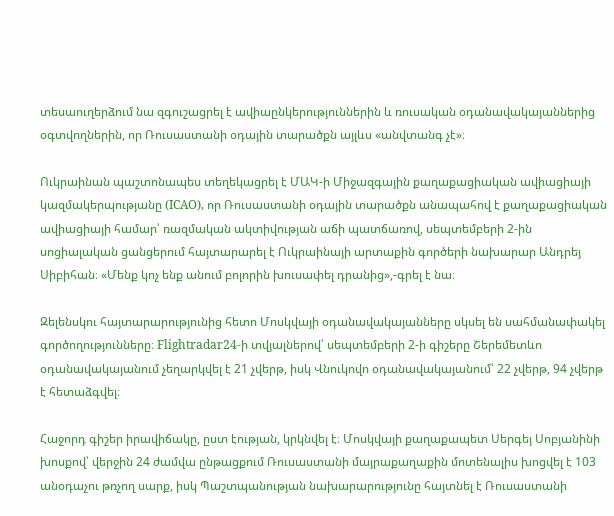տեսաուղերձում նա զգուշացրել է ավիաընկերություններին և ռուսական օդանավակայաններից օգտվողներին, որ Ռուսաստանի օդային տարածքն այլևս «անվտանգ չէ»։

Ուկրաինան պաշտոնապես տեղեկացրել է ՄԱԿ-ի Միջազգային քաղաքացիական ավիացիայի կազմակերպությանը (ICAO), որ Ռուսաստանի օդային տարածքն անապահով է քաղաքացիական ավիացիայի համար՝ ռազմական ակտիվության աճի պատճառով, սեպտեմբերի 2-ին սոցիալական ցանցերում հայտարարել է Ուկրաինայի արտաքին գործերի նախարար Անդրեյ Սիբիհան։ «Մենք կոչ ենք անում բոլորին խուսափել դրանից»,-գրել է նա։

Զելենսկու հայտարարությունից հետո Մոսկվայի օդանավակայանները սկսել են սահմանափակել գործողությունները։ Flightradar24-ի տվյալներով՝ սեպտեմբերի 2-ի գիշերը Շերեմետևո օդանավակայանում չեղարկվել է 21 չվերթ, իսկ Վնուկովո օդանավակայանում՝ 22 չվերթ, 94 չվերթ է հետաձգվել։

Հաջորդ գիշեր իրավիճակը, ըստ էության, կրկնվել է։ Մոսկվայի քաղաքապետ Սերգեյ Սոբյանինի խոսքով՝ վերջին 24 ժամվա ընթացքում Ռուսաստանի մայրաքաղաքին մոտենալիս խոցվել է 103 անօդաչու թռչող սարք, իսկ Պաշտպանության նախարարությունը հայտնել է Ռուսաստանի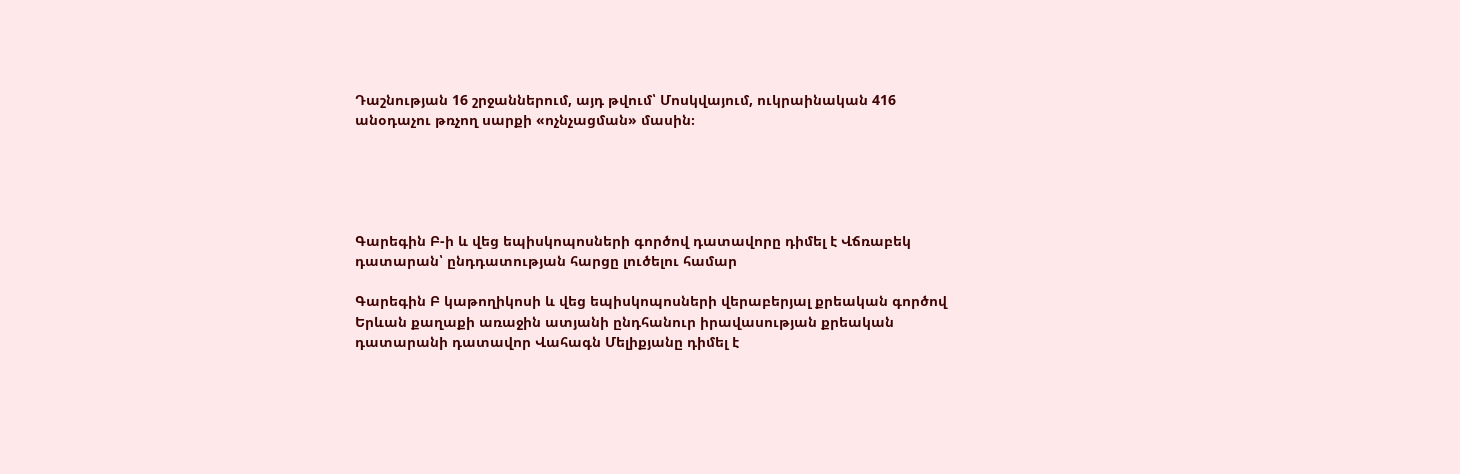Դաշնության 16 շրջաններում, այդ թվում՝ Մոսկվայում, ուկրաինական 416 անօդաչու թռչող սարքի «ոչնչացման» մասին։





Գարեգին Բ-ի և վեց եպիսկոպոսների գործով դատավորը դիմել է Վճռաբեկ դատարան՝ ընդդատության հարցը լուծելու համար

Գարեգին Բ կաթողիկոսի և վեց եպիսկոպոսների վերաբերյալ քրեական գործով Երևան քաղաքի առաջին ատյանի ընդհանուր իրավասության քրեական դատարանի դատավոր Վահագն Մելիքյանը դիմել է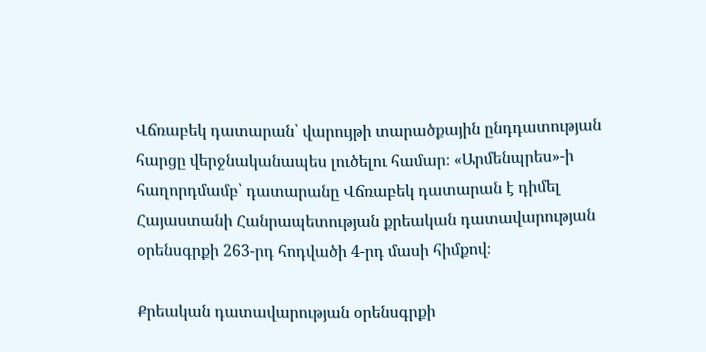Վճռաբեկ դատարան՝ վարույթի տարածքային ընդդատության հարցը վերջնականապես լուծելու համար։ «Արմենպրես»-ի հաղորդմամբ՝ դատարանը Վճռաբեկ դատարան է դիմել Հայաստանի Հանրապետության քրեական դատավարության օրենսգրքի 263-րդ հոդվածի 4-րդ մասի հիմքով։

Քրեական դատավարության օրենսգրքի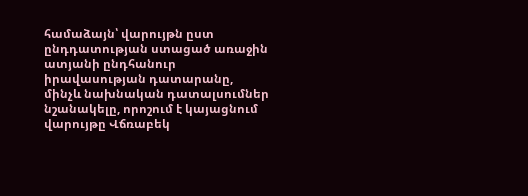համաձայն՝ վարույթն ըստ ընդդատության ստացած առաջին ատյանի ընդհանուր իրավասության դատարանը, մինչև նախնական դատալսումներ նշանակելը, որոշում է կայացնում վարույթը Վճռաբեկ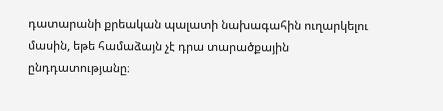դատարանի քրեական պալատի նախագահին ուղարկելու մասին, եթե համաձայն չէ դրա տարածքային ընդդատությանը։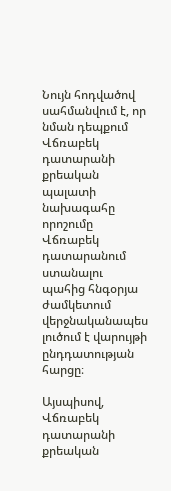Նույն հոդվածով սահմանվում է, որ նման դեպքում Վճռաբեկ դատարանի քրեական պալատի նախագահը որոշումը Վճռաբեկ դատարանում ստանալու պահից հնգօրյա ժամկետում վերջնականապես լուծում է վարույթի ընդդատության հարցը։

Այսպիսով, Վճռաբեկ դատարանի քրեական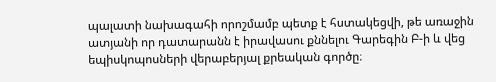պալատի նախագահի որոշմամբ պետք է հստակեցվի, թե առաջին ատյանի որ դատարանն է իրավասու քննելու Գարեգին Բ-ի և վեց եպիսկոպոսների վերաբերյալ քրեական գործը։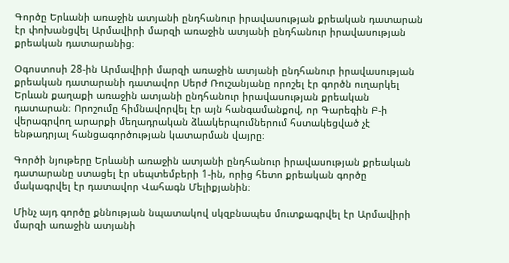Գործը Երևանի առաջին ատյանի ընդհանուր իրավասության քրեական դատարան էր փոխանցվել Արմավիրի մարզի առաջին ատյանի ընդհանուր իրավասության քրեական դատարանից։

Օգոստոսի 28-ին Արմավիրի մարզի առաջին ատյանի ընդհանուր իրավասության քրեական դատարանի դատավոր Սերժ Ռուշանյանը որոշել էր գործն ուղարկել Երևան քաղաքի առաջին ատյանի ընդհանուր իրավասության քրեական դատարան։ Որոշումը հիմնավորվել էր այն հանգամանքով, որ Գարեգին Բ-ի վերագրվող արարքի մեղադրական ձևակերպումներում հստակեցված չէ ենթադրյալ հանցագործության կատարման վայրը։

Գործի նյութերը Երևանի առաջին ատյանի ընդհանուր իրավասության քրեական դատարանը ստացել էր սեպտեմբերի 1-ին, որից հետո քրեական գործը մակագրվել էր դատավոր Վահագն Մելիքյանին։

Մինչ այդ գործը քննության նպատակով սկզբնապես մուտքագրվել էր Արմավիրի մարզի առաջին ատյանի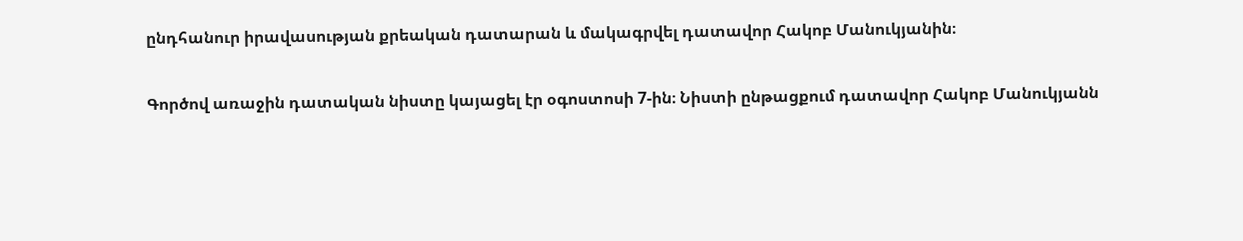ընդհանուր իրավասության քրեական դատարան և մակագրվել դատավոր Հակոբ Մանուկյանին։

Գործով առաջին դատական նիստը կայացել էր օգոստոսի 7-ին։ Նիստի ընթացքում դատավոր Հակոբ Մանուկյանն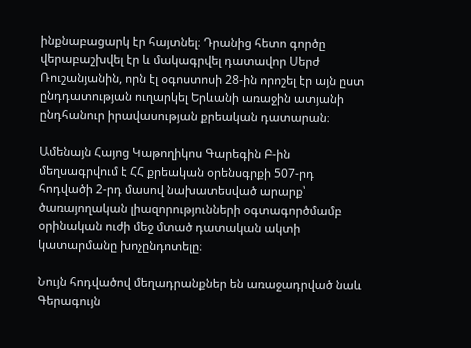ինքնաբացարկ էր հայտնել։ Դրանից հետո գործը վերաբաշխվել էր և մակագրվել դատավոր Սերժ Ռուշանյանին, որն էլ օգոստոսի 28-ին որոշել էր այն ըստ ընդդատության ուղարկել Երևանի առաջին ատյանի ընդհանուր իրավասության քրեական դատարան։

Ամենայն Հայոց Կաթողիկոս Գարեգին Բ-ին մեղսագրվում է ՀՀ քրեական օրենսգրքի 507-րդ հոդվածի 2-րդ մասով նախատեսված արարք՝ ծառայողական լիազորությունների օգտագործմամբ օրինական ուժի մեջ մտած դատական ակտի կատարմանը խոչընդոտելը։

Նույն հոդվածով մեղադրանքներ են առաջադրված նաև Գերագույն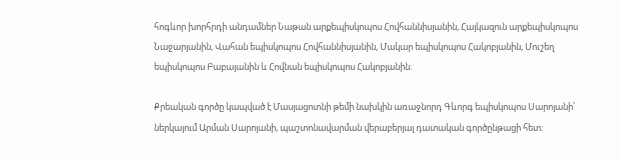հոգևոր խորհրդի անդամներ Նաթան արքեպիսկոպոս Հովհաննիսյանին, Հայկազուն արքեպիսկոպոս Նաջարյանին, Վահան եպիսկոպոս Հովհաննիսյանին, Մակար եպիսկոպոս Հակոբյանին, Մուշեղ եպիսկոպոս Բաբայանին և Հովնան եպիսկոպոս Հակոբյանին։

Քրեական գործը կապված է Մասյացոտնի թեմի նախկին առաջնորդ Գևորգ եպիսկոպոս Սարոյանի՝ ներկայում Արման Սարոյանի, պաշտոնավարման վերաբերյալ դատական գործընթացի հետ։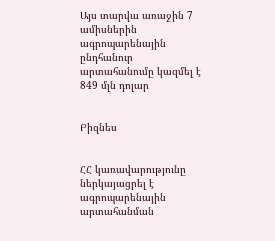Այս տարվա առաջին 7 ամիսներին ագրոպարենային ընդհանուր արտահանումը կազմել է 849 մլն դոլար


Բիզնես


ՀՀ կառավարությունը ներկայացրել է ագրոպարենային արտահանման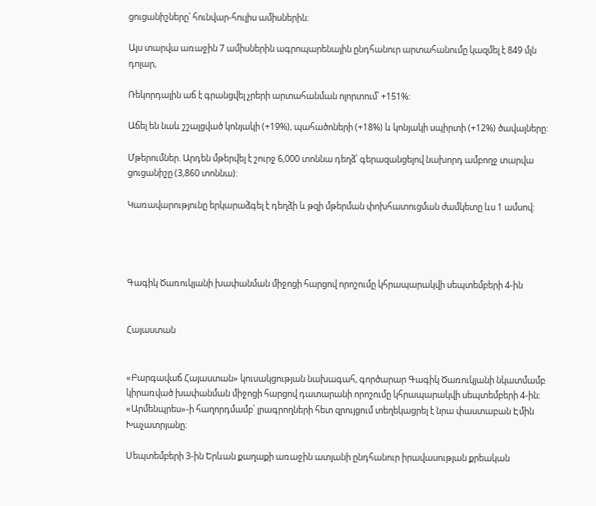ցուցանիշները՝ հունվար-հուլիս ամիսներին։

Այս տարվա առաջին 7 ամիսներին ագրոպարենային ընդհանուր արտահանումը կազմել է 849 մլն դոլար,

Ռեկորդային աճ է գրանցվել չրերի արտահանման ոլորտում՝ +151%:

Աճել են նաև շշալցված կոնյակի (+19%), պահածոների (+18%) և կոնյակի սպիրտի (+12%) ծավալները:

Մթերումներ. Արդեն մթերվել է շուրջ 6,000 տոննա դեղձ՝ գերազանցելով նախորդ ամբողջ տարվա ցուցանիշը (3,860 տոննա):

Կառավարությունը երկարաձգել է դեղձի և թզի մթերման փոխհատուցման ժամկետը ևս 1 ամսով:




Գագիկ Ծառուկյանի խափանման միջոցի հարցով որոշումը կհրապարակվի սեպտեմբերի 4-ին


Հայաստան


«Բարգավաճ Հայաստան» կուսակցության նախագահ, գործարար Գագիկ Ծառուկյանի նկատմամբ կիրառված խափանման միջոցի հարցով դատարանի որոշումը կհրապարակվի սեպտեմբերի 4-ին։ «Արմենպրես»-ի հաղորդմամբ՝ լրագրողների հետ զրույցում տեղեկացրել է նրա փաստաբան Էմին Խաչատրյանը։

Սեպտեմբերի 3-ին Երևան քաղաքի առաջին ատյանի ընդհանուր իրավասության քրեական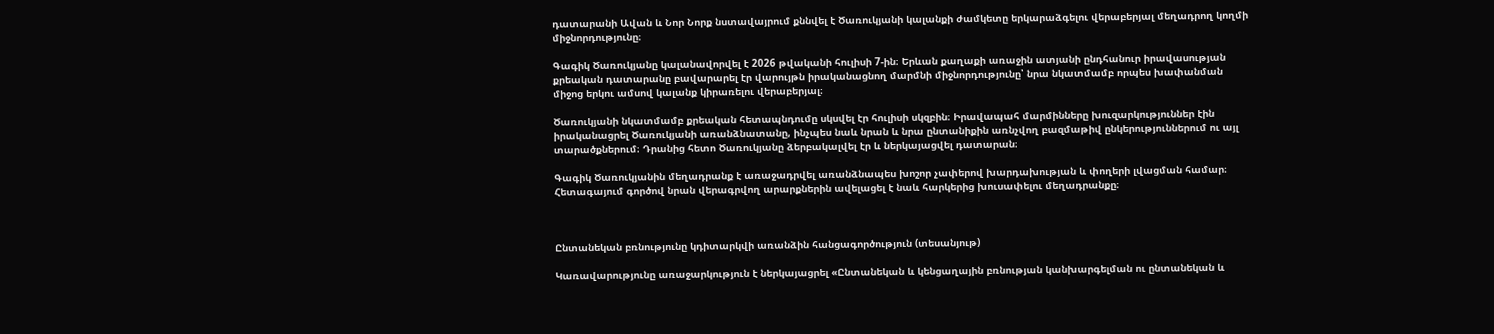դատարանի Ավան և Նոր Նորք նստավայրում քննվել է Ծառուկյանի կալանքի ժամկետը երկարաձգելու վերաբերյալ մեղադրող կողմի միջնորդությունը։

Գագիկ Ծառուկյանը կալանավորվել է 2026 թվականի հուլիսի 7-ին։ Երևան քաղաքի առաջին ատյանի ընդհանուր իրավասության քրեական դատարանը բավարարել էր վարույթն իրականացնող մարմնի միջնորդությունը՝ նրա նկատմամբ որպես խափանման միջոց երկու ամսով կալանք կիրառելու վերաբերյալ։

Ծառուկյանի նկատմամբ քրեական հետապնդումը սկսվել էր հուլիսի սկզբին։ Իրավապահ մարմինները խուզարկություններ էին իրականացրել Ծառուկյանի առանձնատանը, ինչպես նաև նրան և նրա ընտանիքին առնչվող բազմաթիվ ընկերություններում ու այլ տարածքներում։ Դրանից հետո Ծառուկյանը ձերբակալվել էր և ներկայացվել դատարան։

Գագիկ Ծառուկյանին մեղադրանք է առաջադրվել առանձնապես խոշոր չափերով խարդախության և փողերի լվացման համար։ Հետագայում գործով նրան վերագրվող արարքներին ավելացել է նաև հարկերից խուսափելու մեղադրանքը։



Ընտանեկան բռնությունը կդիտարկվի առանձին հանցագործություն (տեսանյութ)

Կառավարությունը առաջարկություն է ներկայացրել «Ընտանեկան և կենցաղային բռնության կանխարգելման ու ընտանեկան և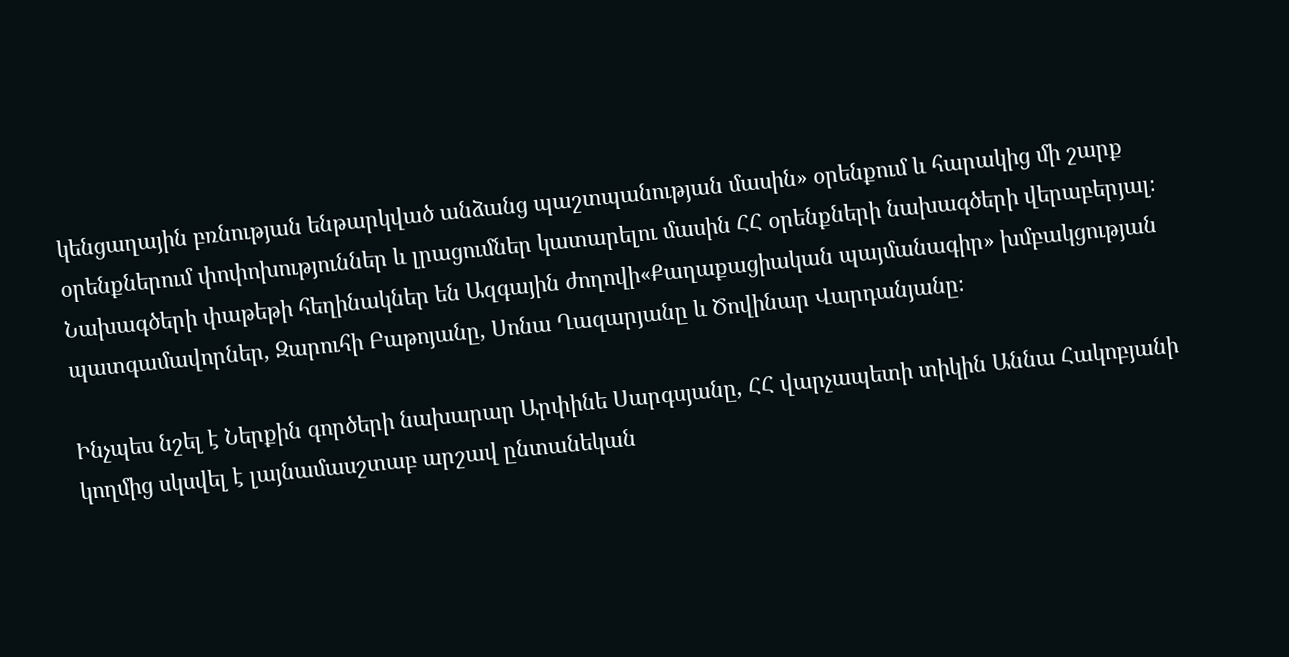կենցաղային բռնության ենթարկված անձանց պաշտպանության մասին» օրենքում և հարակից մի շարք օրենքներում փոփոխություններ և լրացումներ կատարելու մասին ՀՀ օրենքների նախագծերի վերաբերյալ։ Նախագծերի փաթեթի հեղինակներ են Ազգային ժողովի«Քաղաքացիական պայմանագիր» խմբակցության պատգամավորներ, Զարուհի Բաթոյանը, Սոնա Ղազարյանը և Ծովինար Վարդանյանը։

Ինչպես նշել է Ներքին գործերի նախարար Արփինե Սարգսյանը, ՀՀ վարչապետի տիկին Աննա Հակոբյանի կողմից սկսվել է լայնամասշտաբ արշավ ընտանեկան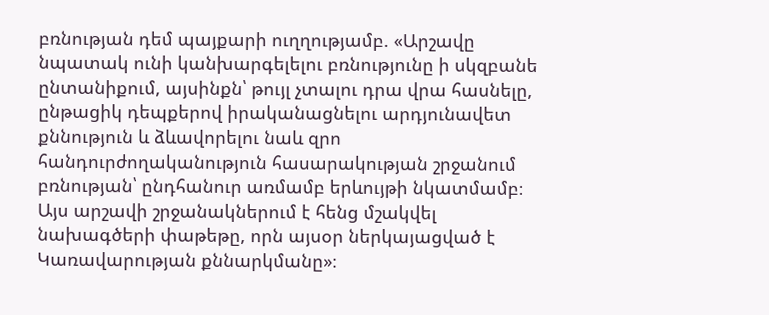բռնության դեմ պայքարի ուղղությամբ. «Արշավը նպատակ ունի կանխարգելելու բռնությունը ի սկզբանե ընտանիքում, այսինքն՝ թույլ չտալու դրա վրա հասնելը, ընթացիկ դեպքերով իրականացնելու արդյունավետ քննություն և ձևավորելու նաև զրո հանդուրժողականություն հասարակության շրջանում բռնության՝ ընդհանուր առմամբ երևույթի նկատմամբ։ Այս արշավի շրջանակներում է հենց մշակվել նախագծերի փաթեթը, որն այսօր ներկայացված է Կառավարության քննարկմանը»։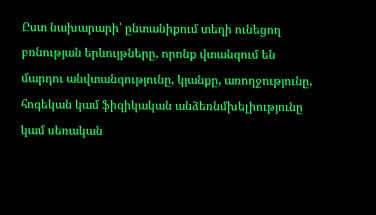Ըստ նախարարի՝ ընտանիքում տեղի ունեցող բռնության երևույթները, որոնք վտանգում են մարդու անվտանգությունը, կյանքը, առողջությունը, հոգեկան կամ ֆիզիկական անձեռնմխելիությունը կամ սեռական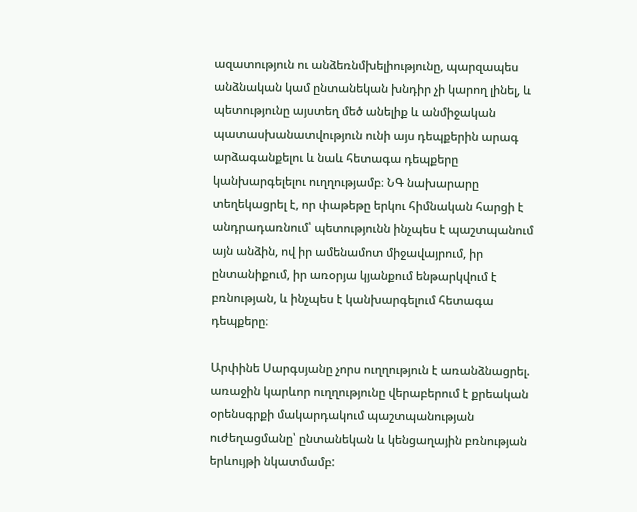ազատություն ու անձեռնմխելիությունը, պարզապես անձնական կամ ընտանեկան խնդիր չի կարող լինել, և պետությունը այստեղ մեծ անելիք և անմիջական պատասխանատվություն ունի այս դեպքերին արագ արձագանքելու և նաև հետագա դեպքերը կանխարգելելու ուղղությամբ։ ՆԳ նախարարը տեղեկացրել է, որ փաթեթը երկու հիմնական հարցի է անդրադառնում՝ պետությունն ինչպես է պաշտպանում այն անձին, ով իր ամենամոտ միջավայրում, իր ընտանիքում, իր առօրյա կյանքում ենթարկվում է բռնության, և ինչպես է կանխարգելում հետագա դեպքերը։

Արփինե Սարգսյանը չորս ուղղություն է առանձնացրել.
առաջին կարևոր ուղղությունը վերաբերում է քրեական օրենսգրքի մակարդակում պաշտպանության ուժեղացմանը՝ ընտանեկան և կենցաղային բռնության երևույթի նկատմամբ: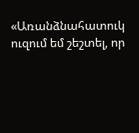«Առանձնահատուկ ուզում եմ շեշտել, որ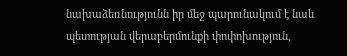նախաձեռնությունն իր մեջ պարունակում է նաև պետության վերաբերմունքի փոփոխություն,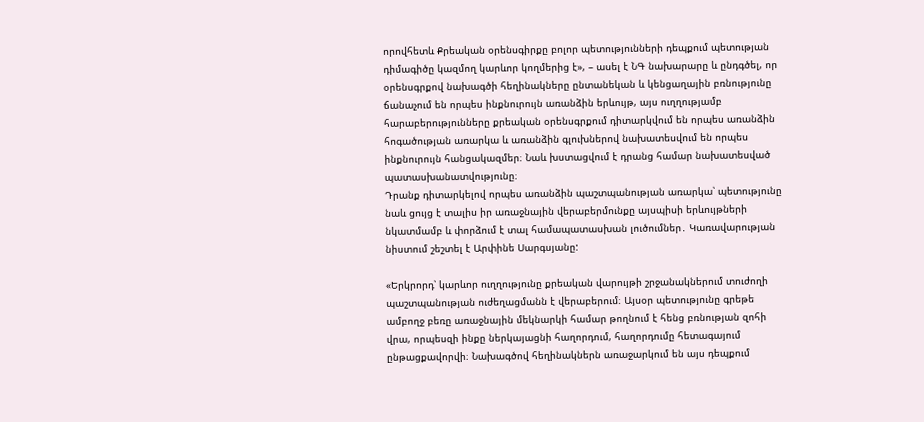որովհետև Քրեական օրենսգիրքը բոլոր պետությունների դեպքում պետության դիմագիծը կազմող կարևոր կողմերից է», – ասել է ՆԳ նախարարը և ընդգծել, որ օրենսգրքով նախագծի հեղինակները ընտանեկան և կենցաղային բռնությունը ճանաչում են որպես ինքնուրույն առանձին երևույթ, այս ուղղությամբ հարաբերությունները քրեական օրենսգրքում դիտարկվում են որպես առանձին հոգածության առարկա և առանձին գլուխներով նախատեսվում են որպես ինքնուրույն հանցակազմեր։ Նաև խստացվում է դրանց համար նախատեսված պատասխանատվությունը։
Դրանք դիտարկելով որպես առանձին պաշտպանության առարկա՝ պետությունը նաև ցույց է տալիս իր առաջնային վերաբերմունքը այսպիսի երևույթների նկատմամբ և փորձում է տալ համապատասխան լուծումներ․ Կառավարության նիստում շեշտել է Արփինե Սարգսյանը:

«Երկրորդ՝ կարևոր ուղղությունը քրեական վարույթի շրջանակներում տուժողի պաշտպանության ուժեղացմանն է վերաբերում։ Այսօր պետությունը գրեթե ամբողջ բեռը առաջնային մեկնարկի համար թողնում է հենց բռնության զոհի վրա, որպեսզի ինքը ներկայացնի հաղորդում, հաղորդումը հետագայում ընթացքավորվի։ Նախագծով հեղինակներն առաջարկում են այս դեպքում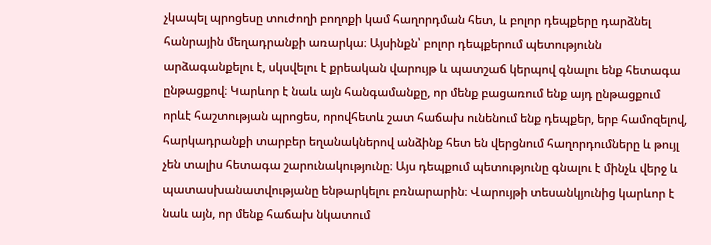չկապել պրոցեսը տուժողի բողոքի կամ հաղորդման հետ, և բոլոր դեպքերը դարձնել հանրային մեղադրանքի առարկա։ Այսինքն՝ բոլոր դեպքերում պետությունն արձագանքելու է, սկսվելու է քրեական վարույթ և պատշաճ կերպով գնալու ենք հետագա ընթացքով։ Կարևոր է նաև այն հանգամանքը, որ մենք բացառում ենք այդ ընթացքում որևէ հաշտության պրոցես, որովհետև շատ հաճախ ունենում ենք դեպքեր, երբ համոզելով, հարկադրանքի տարբեր եղանակներով անձինք հետ են վերցնում հաղորդումները և թույլ չեն տալիս հետագա շարունակությունը։ Այս դեպքում պետությունը գնալու է մինչև վերջ և պատասխանատվությանը ենթարկելու բռնարարին։ Վարույթի տեսանկյունից կարևոր է նաև այն, որ մենք հաճախ նկատում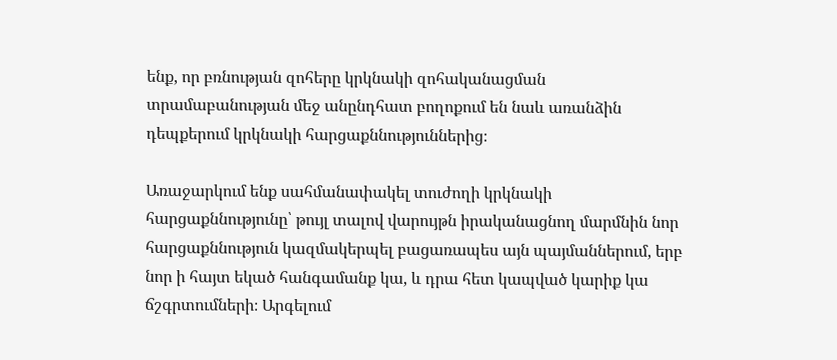ենք, որ բռնության զոհերը կրկնակի զոհականացման տրամաբանության մեջ անընդհատ բողոքում են նաև առանձին դեպքերում կրկնակի հարցաքննություններից։

Առաջարկում ենք սահմանափակել տուժողի կրկնակի հարցաքննությունը՝ թույլ տալով վարույթն իրականացնող մարմնին նոր հարցաքննություն կազմակերպել բացառապես այն պայմաններում, երբ նոր ի հայտ եկած հանգամանք կա, և դրա հետ կապված կարիք կա ճշգրտումների։ Արգելում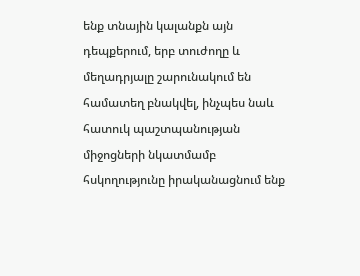ենք տնային կալանքն այն դեպքերում, երբ տուժողը և մեղադրյալը շարունակում են համատեղ բնակվել, ինչպես նաև հատուկ պաշտպանության միջոցների նկատմամբ հսկողությունը իրականացնում ենք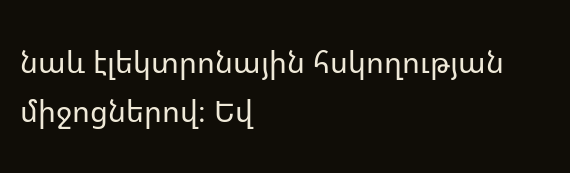նաև էլեկտրոնային հսկողության միջոցներով։ Եվ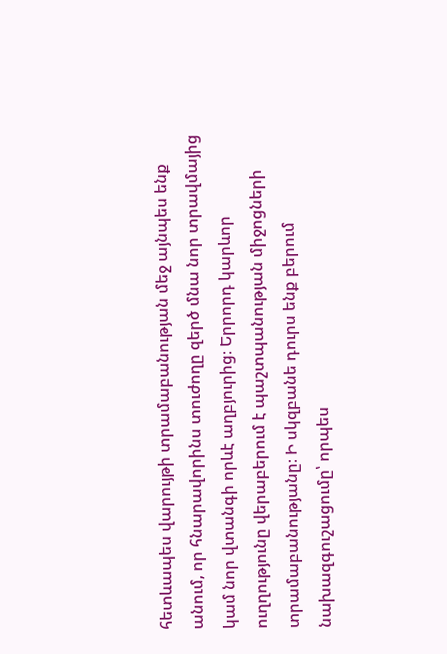հետևապես վարույթի տրամաբանության մեջ այնպես ենք անում, որ հնարավորինս տուժողը զերծ մնա նոր տրավմայից կամ նոր վտանգի որևէ աղբյուրից։ Երրորդ կարևոր ուղղությունը վերաբերում է պաշտպանության միջոցների տրամաբանությանը։ Ի սկզբանե դուրս ենք բերում նախազգուշացումը՝ որպես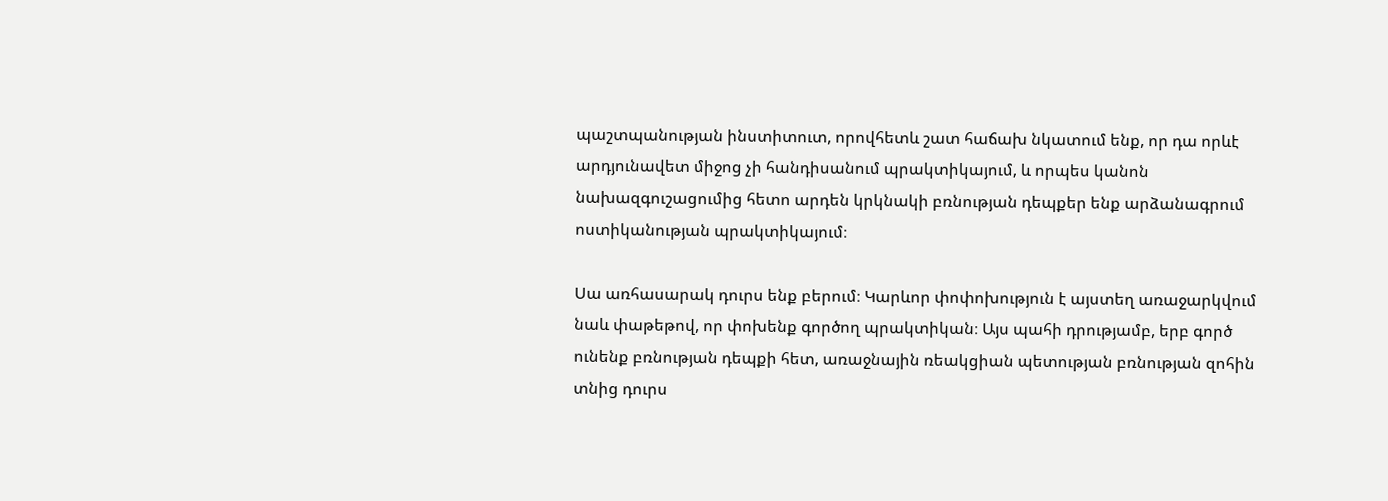պաշտպանության ինստիտուտ, որովհետև շատ հաճախ նկատում ենք, որ դա որևէ արդյունավետ միջոց չի հանդիսանում պրակտիկայում, և որպես կանոն նախազգուշացումից հետո արդեն կրկնակի բռնության դեպքեր ենք արձանագրում ոստիկանության պրակտիկայում։

Սա առհասարակ դուրս ենք բերում։ Կարևոր փոփոխություն է այստեղ առաջարկվում նաև փաթեթով, որ փոխենք գործող պրակտիկան։ Այս պահի դրությամբ, երբ գործ ունենք բռնության դեպքի հետ, առաջնային ռեակցիան պետության բռնության զոհին տնից դուրս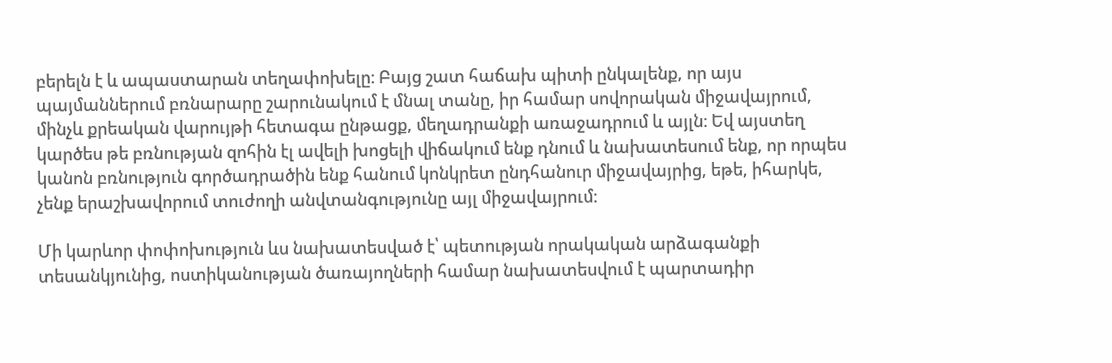բերելն է և ապաստարան տեղափոխելը։ Բայց շատ հաճախ պիտի ընկալենք, որ այս պայմաններում բռնարարը շարունակում է մնալ տանը, իր համար սովորական միջավայրում, մինչև քրեական վարույթի հետագա ընթացք, մեղադրանքի առաջադրում և այլն։ Եվ այստեղ կարծես թե բռնության զոհին էլ ավելի խոցելի վիճակում ենք դնում և նախատեսում ենք, որ որպես կանոն բռնություն գործադրածին ենք հանում կոնկրետ ընդհանուր միջավայրից, եթե, իհարկե, չենք երաշխավորում տուժողի անվտանգությունը այլ միջավայրում։

Մի կարևոր փոփոխություն ևս նախատեսված է՝ պետության որակական արձագանքի տեսանկյունից, ոստիկանության ծառայողների համար նախատեսվում է պարտադիր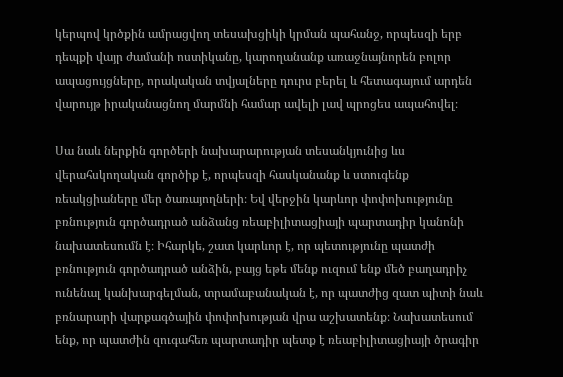կերպով կրծքին ամրացվող տեսախցիկի կրման պահանջ, որպեսզի երբ դեպքի վայր ժամանի ոստիկանը, կարողանանք առաջնայնորեն բոլոր ապացույցները, որակական տվյալները դուրս բերել և հետագայում արդեն վարույթ իրականացնող մարմնի համար ավելի լավ պրոցես ապահովել։

Սա նաև ներքին գործերի նախարարության տեսանկյունից ևս վերահսկողական գործիք է, որպեսզի հասկանանք և ստուգենք ռեակցիաները մեր ծառայողների։ Եվ վերջին կարևոր փոփոխությունը բռնություն գործադրած անձանց ռեաբիլիտացիայի պարտադիր կանոնի նախատեսումն է։ Իհարկե, շատ կարևոր է, որ պետությունը պատժի բռնություն գործադրած անձին, բայց եթե մենք ուզում ենք մեծ բաղադրիչ ունենալ կանխարգելման, տրամաբանական է, որ պատժից զատ պիտի նաև բռնարարի վարքագծային փոփոխության վրա աշխատենք։ Նախատեսում ենք, որ պատժին զուգահեռ պարտադիր պետք է ռեաբիլիտացիայի ծրագիր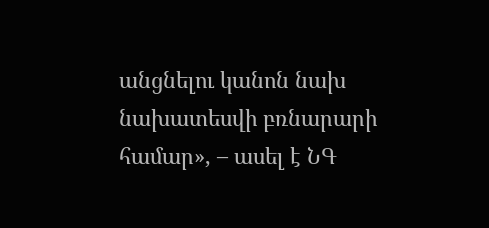անցնելու կանոն նախ նախատեսվի բռնարարի համար», – ասել է ՆԳ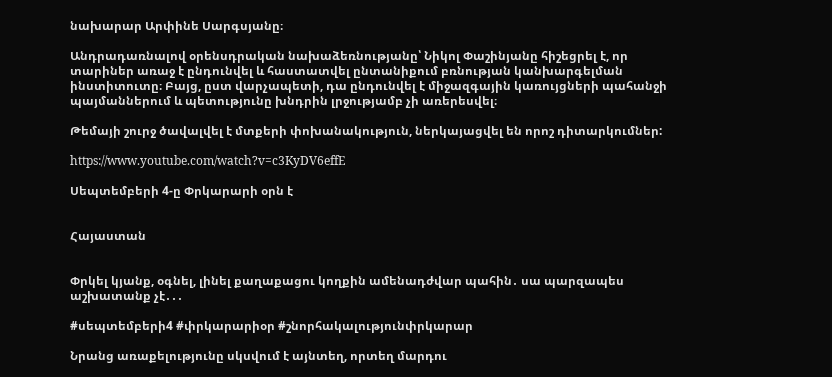նախարար Արփինե Սարգսյանը։

Անդրադառնալով օրենսդրական նախաձեռնությանը՝ Նիկոլ Փաշինյանը հիշեցրել է, որ տարիներ առաջ է ընդունվել և հաստատվել ընտանիքում բռնության կանխարգելման ինստիտուտը։ Բայց, ըստ վարչապետի, դա ընդունվել է միջազգային կառույցների պահանջի պայմաններում և պետությունը խնդրին լրջությամբ չի առերեսվել։

Թեմայի շուրջ ծավալվել է մտքերի փոխանակություն, ներկայացվել են որոշ դիտարկումներ:

https://www.youtube.com/watch?v=c3KyDV6effE

Սեպտեմբերի 4-ը Փրկարարի օրն է


Հայաստան


Փրկել կյանք, օգնել, լինել քաղաքացու կողքին ամենադժվար պահին․ սա պարզապես աշխատանք չէ․․․

#սեպտեմբերի4 #փրկարարիօր #շնորհակալությունփրկարար

Նրանց առաքելությունը սկսվում է այնտեղ, որտեղ մարդու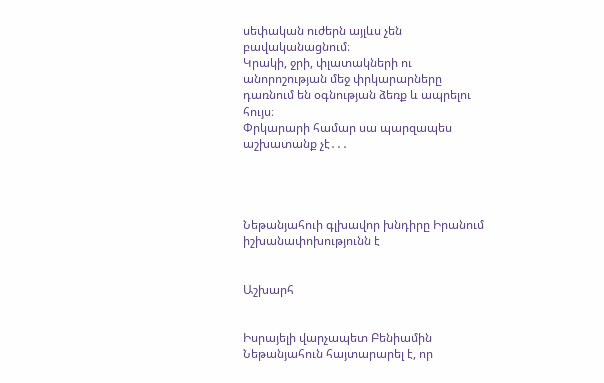սեփական ուժերն այլևս չեն բավականացնում։
Կրակի, ջրի, փլատակների ու անորոշության մեջ փրկարարները դառնում են օգնության ձեռք և ապրելու հույս։
Փրկարարի համար սա պարզապես աշխատանք չէ․․․




Նեթանյահուի գլխավոր խնդիրը Իրանում իշխանափոխությունն է


Աշխարհ


Իսրայելի վարչապետ Բենիամին Նեթանյահուն հայտարարել է, որ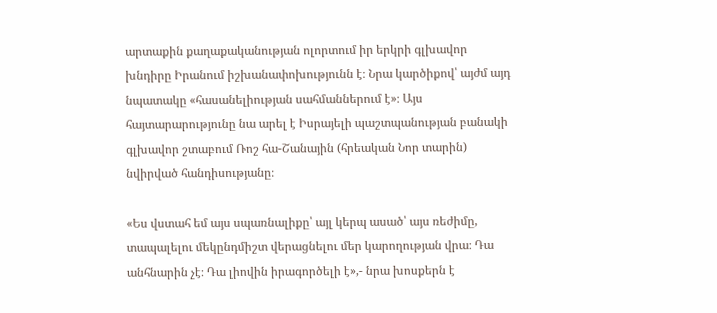արտաքին քաղաքականության ոլորտում իր երկրի գլխավոր խնդիրը Իրանում իշխանափոխությունն է։ Նրա կարծիքով՝ այժմ այդ նպատակը «հասանելիության սահմաններում է»։ Այս հայտարարությունը նա արել է Իսրայելի պաշտպանության բանակի գլխավոր շտաբում Ռոշ հա-Շանային (հրեական Նոր տարին) նվիրված հանդիսությանը։

«Ես վստահ եմ այս սպառնալիքը՝ այլ կերպ ասած՝ այս ռեժիմը, տապալելու մեկընդմիշտ վերացնելու մեր կարողության վրա։ Դա անհնարին չէ։ Դա լիովին իրագործելի է»,- նրա խոսքերն է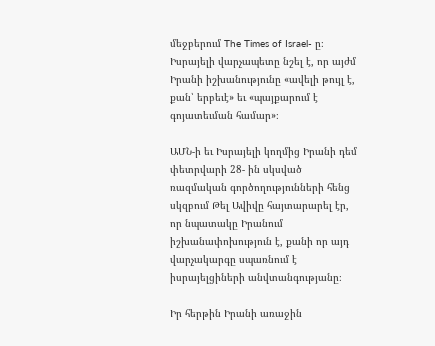մեջբերում The Times of Israel- ը։ Իսրայելի վարչապետը նշել է, որ այժմ Իրանի իշխանությունը «ավելի թույլ է, քան՝ երբեւէ» եւ «պայքարում է գոյատեւման համար»։

ԱՄՆ-ի եւ Իսրայելի կողմից Իրանի դեմ փետրվարի 28- ին սկսված ռազմական գործողությունների հենց սկզբում Թել Ավիվը հայտարարել էր, որ նպատակը Իրանում իշխանափոխություն է, քանի որ այդ վարչակարգը սպառնում է իսրայելցիների անվտանգությանը։

Իր հերթին Իրանի առաջին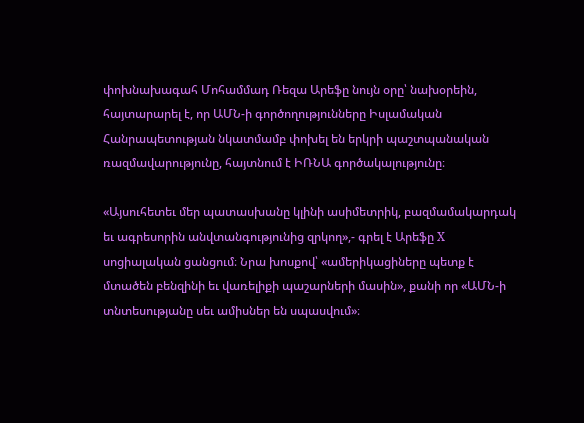փոխնախագահ Մոհամմադ Ռեզա Արեֆը նույն օրը՝ նախօրեին, հայտարարել է, որ ԱՄՆ-ի գործողությունները Իսլամական Հանրապետության նկատմամբ փոխել են երկրի պաշտպանական ռազմավարությունը, հայտնում է ԻՌՆԱ գործակալությունը։

«Այսուհետեւ մեր պատասխանը կլինի ասիմետրիկ, բազմամակարդակ եւ ագրեսորին անվտանգությունից զրկող»,- գրել է Արեֆը X սոցիալական ցանցում։ Նրա խոսքով՝ «ամերիկացիները պետք է մտածեն բենզինի եւ վառելիքի պաշարների մասին», քանի որ «ԱՄՆ-ի տնտեսությանը սեւ ամիսներ են սպասվում»։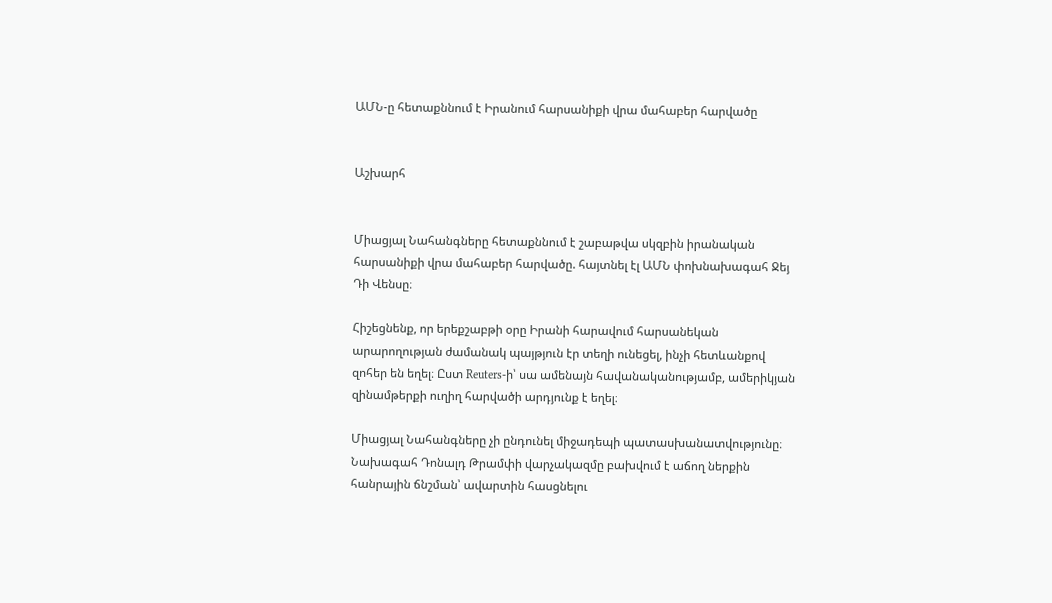ԱՄՆ-ը հետաքննում է Իրանում հարսանիքի վրա մահաբեր հարվածը


Աշխարհ


Միացյալ Նահանգները հետաքննում է շաբաթվա սկզբին իրանական հարսանիքի վրա մահաբեր հարվածը. հայտնել էլ ԱՄՆ փոխնախագահ Ջեյ Դի Վենսը։

Հիշեցնենք, որ երեքշաբթի օրը Իրանի հարավում հարսանեկան արարողության ժամանակ պայթյուն էր տեղի ունեցել, ինչի հետևանքով զոհեր են եղել։ Ըստ Reuters-ի՝ սա ամենայն հավանականությամբ, ամերիկյան զինամթերքի ուղիղ հարվածի արդյունք է եղել։

Միացյալ Նահանգները չի ընդունել միջադեպի պատասխանատվությունը։ Նախագահ Դոնալդ Թրամփի վարչակազմը բախվում է աճող ներքին հանրային ճնշման՝ ավարտին հասցնելու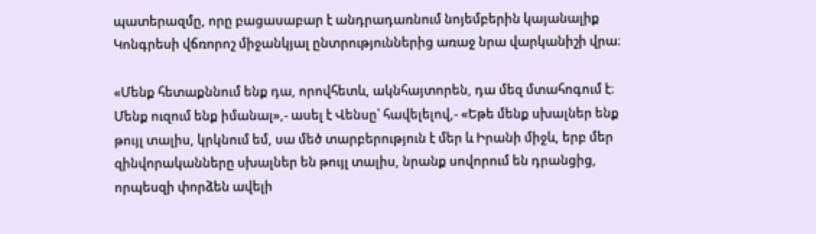պատերազմը, որը բացասաբար է անդրադառնում նոյեմբերին կայանալիք Կոնգրեսի վճռորոշ միջանկյալ ընտրություններից առաջ նրա վարկանիշի վրա։

«Մենք հետաքննում ենք դա, որովհետև, ակնհայտորեն, դա մեզ մտահոգում է։ Մենք ուզում ենք իմանալ»,- ասել է Վենսը՝ հավելելով,- «Եթե մենք սխալներ ենք թույլ տալիս, կրկնում եմ, սա մեծ տարբերություն է մեր և Իրանի միջև, երբ մեր զինվորականները սխալներ են թույլ տալիս, նրանք սովորում են դրանցից, որպեսզի փորձեն ավելի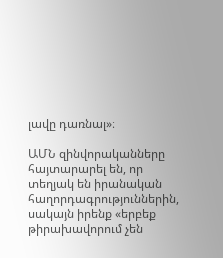լավը դառնալ»։

ԱՄՆ զինվորականները հայտարարել են, որ տեղյակ են իրանական հաղորդագրություններին, սակայն իրենք «երբեք թիրախավորում չեն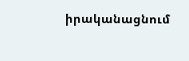իրականացնում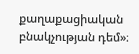քաղաքացիական բնակչության դեմ»։